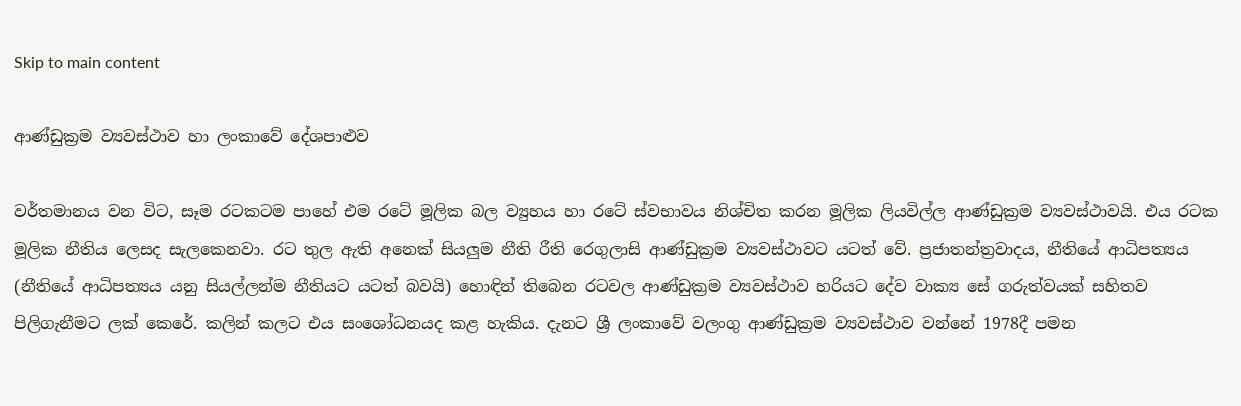Skip to main content

ආණ්ඩුක්‍රම ව්‍යවස්ථාව හා ලංකාවේ දේශපාළුව

වර්තමානය වන විට, සෑම රටකටම පාහේ එම රටේ මූලික බල ව්‍යුහය හා රටේ ස්වභාවය නිශ්චිත කරන මූලික ලියවිල්ල ආණ්ඩුක්‍රම ව්‍යවස්ථාවයි. එය රටක මූලික නීතිය ලෙසද සැලකෙනවා. රට තුල ඇති අනෙක් සියලුම නීති රීති රෙගුලාසි ආණ්ඩුක්‍රම ව්‍යවස්ථාවට යටත් වේ. ප්‍රජාතන්ත්‍රවාදය, නීතියේ ආධිපත්‍යය (නීතියේ ආධිපත්‍යය යනු සියල්ලන්ම නීතියට යටත් බවයි) හොඳින් තිබෙන රටවල ආණ්ඩුක්‍රම ව්‍යවස්ථාව හරියට දේව වාක්‍ය සේ ගරුත්වයක් සහිතව පිලිගැනීමට ලක් කෙරේ. කලින් කලට එය සංශෝධනයද කළ හැකිය. දැනට ශ්‍රී ලංකාවේ වලංගු ආණ්ඩුක්‍රම ව්‍යවස්ථාව වන්නේ 1978දී පමන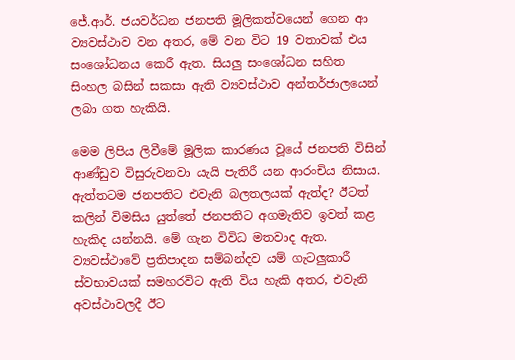ජේ.ආර්. ජයවර්ධන ජනපති මූලිකත්වයෙන් ගෙන ආ ව්‍යවස්ථාව වන අතර, මේ වන විට 19 වතාවක් එය සංශෝධනය කෙරී ඇත. සියලු සංශෝධන සහිත සිංහල බසින් සකසා ඇති ව්‍යවස්ථාව අන්තර්ජාලයෙන් ලබා ගත හැකියි.

මෙම ලිපිය ලිවීමේ මූලික කාරණය වූයේ ජනපති විසින් ආණ්ඩුව විසුරුවනවා යැයි පැතිරී යන ආරංචිය නිසාය. ඇත්තටම ජනපතිට එවැනි බලතලයක් ඇත්ද? ඊටත් කලින් විමසිය යුත්තේ ජනපතිට අගමැතිව ඉවත් කළ හැකිද යන්නයි. මේ ගැන විවිධ මතවාද ඇත. ව්‍යවස්ථාවේ ප්‍රතිපාදන සම්බන්දව යම් ගැටලුකාරී ස්වභාවයක් සමහරවිට ඇති විය හැකි අතර, එවැනි අවස්ථාවලදී ඊට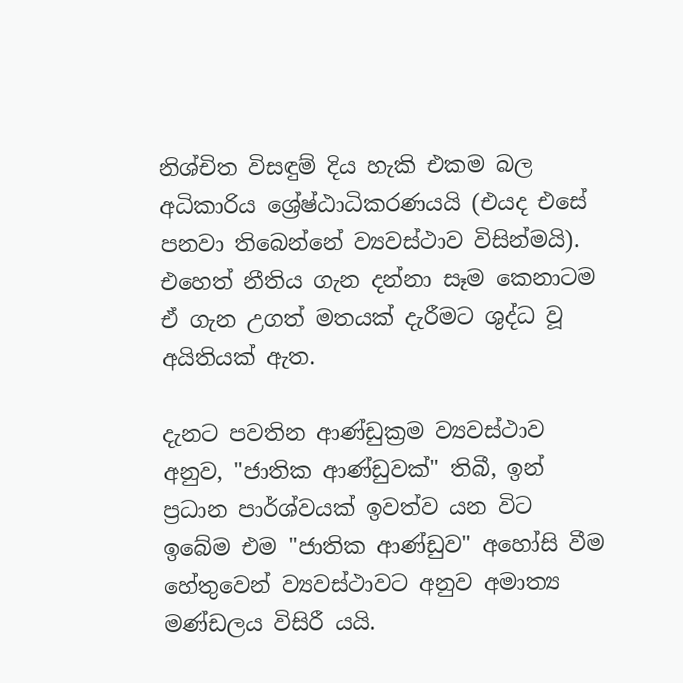නිශ්චිත විසඳුම් දිය හැකි එකම බල අධිකාරිය ශ්‍රේෂ්ඨාධිකරණයයි (එයද එසේ පනවා තිබෙන්නේ ව්‍යවස්ථාව විසින්මයි). එහෙත් නීතිය ගැන දන්නා සෑම කෙනාටම ඒ ගැන උගත් මතයක් දැරීමට ශුද්ධ වූ අයිතියක් ඇත.

දැනට පවතින ආණ්ඩුක්‍රම ව්‍යවස්ථාව අනුව, "ජාතික ආණ්ඩුවක්" තිබී, ඉන් ප්‍රධාන පාර්ශ්වයක් ඉවත්ව යන විට ඉබේම එම "ජාතික ආණ්ඩුව" අහෝසි වීම හේතුවෙන් ව්‍යවස්ථාවට අනුව අමාත්‍ය මණ්ඩලය විසිරී යයි.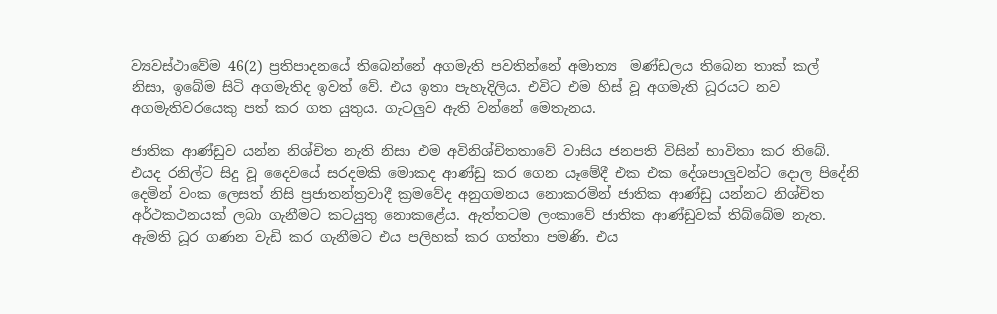ව්‍යවස්ථාවේම 46(2) ප්‍රතිපාදනයේ තිබෙන්නේ අගමැති පවතින්නේ අමාත්‍ය  මණ්ඩලය තිබෙන තාක් කල් නිසා, ඉබේම සිටි අගමැතිද ඉවත් වේ. එය ඉතා පැහැදිලිය. එවිට එම හිස් වූ අගමැති ධූරයට නව අගමැතිවරයෙකු පත් කර ගත යුතුය. ගැටලුව ඇති වන්නේ මෙතැනය.

ජාතික ආණ්ඩුව යන්න නිශ්චිත නැති නිසා එම අවිනිශ්චිතතාවේ වාසිය ජනපති විසින් භාවිතා කර තිබේ. එයද රනිල්ට සිදු වූ දෛවයේ සරදමකි මොකද ආණ්ඩු කර ගෙන යෑමේදී එක එක දේශපාලුවන්ට දොල පිදේනි දෙමින් වංක ලෙසත් නිසි ප්‍රජාතන්ත්‍රවාදී ක්‍රමවේද අනුගමනය නොකරමින් ජාතික ආණ්ඩු යන්නට නිශ්චිත අර්ථකථනයක් ලබා ගැනීමට කටයුතු නොකළේය. ඇත්තටම ලංකාවේ ජාතික ආණ්ඩුවක් තිබ්බේම නැත. ඇමති ධූර ගණන වැඩි කර ගැනීමට එය පලිහක් කර ගත්තා පමණි. එය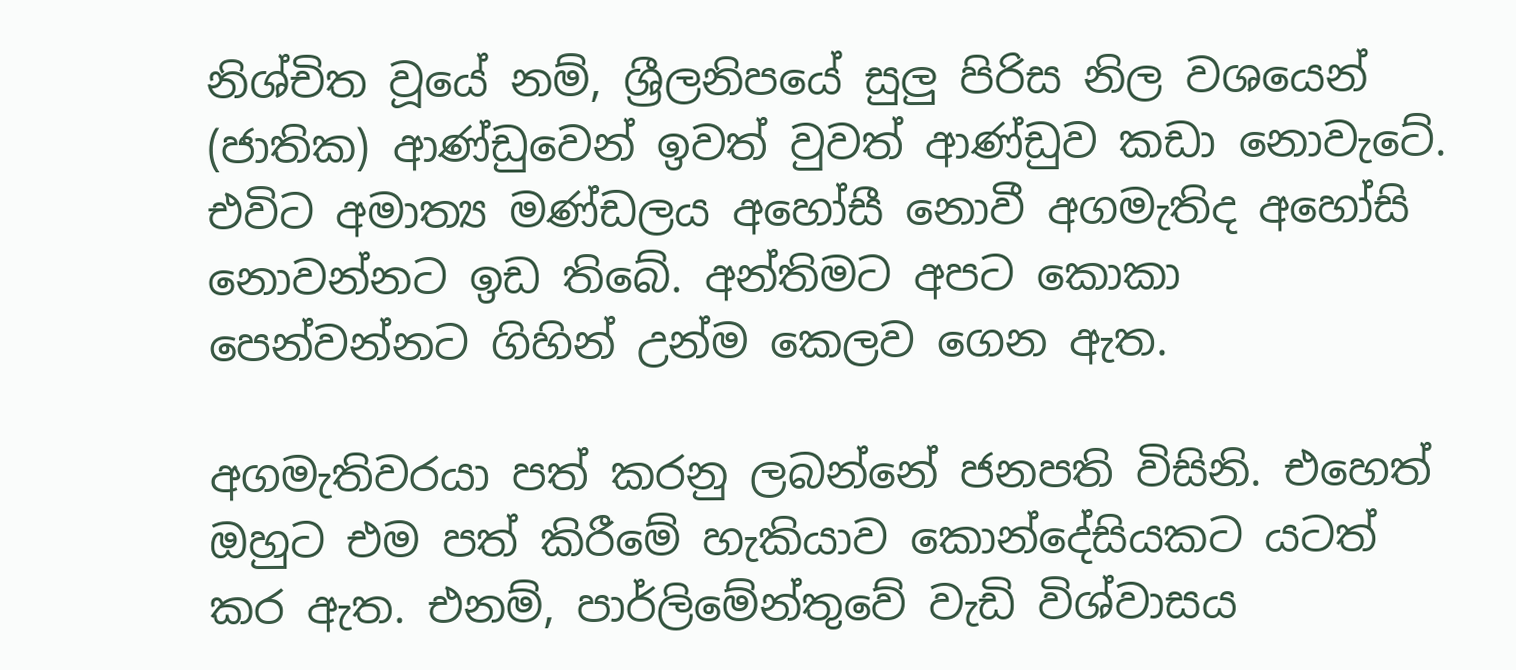නිශ්චිත වූයේ නම්, ශ්‍රීලනිපයේ සුලු පිරිස නිල වශයෙන් (ජාතික) ආණ්ඩුවෙන් ඉවත් වුවත් ආණ්ඩුව කඩා නොවැටේ. එවිට අමාත්‍ය මණ්ඩලය අහෝසී නොවී අගමැතිද අහෝසි නොවන්නට ඉඩ තිබේ. අන්තිමට අපට කොකා පෙන්වන්නට ගිහින් උන්ම කෙලව ගෙන ඇත.

අගමැතිවරයා පත් කරනු ලබන්නේ ජනපති විසිනි. එහෙත් ඔහුට එම පත් කිරීමේ හැකියාව කොන්දේසියකට යටත් කර ඇත. එනම්, පාර්ලිමේන්තුවේ වැඩි විශ්වාසය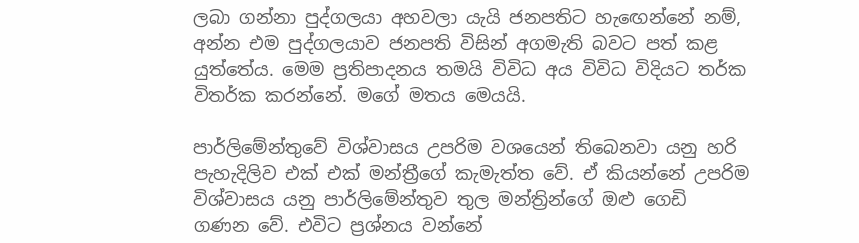ලබා ගන්නා පුද්ගලයා අහවලා යැයි ජනපතිට හැඟෙන්නේ නම්, අන්න එම පුද්ගලයාව ජනපති විසින් අගමැති බවට පත් කළ යුත්තේය. මෙම ප්‍රතිපාදනය තමයි විවිධ අය විවිධ විදියට තර්ක විතර්ක කරන්නේ. මගේ මතය මෙයයි.

පාර්ලිමේන්තුවේ විශ්වාසය උපරිම වශයෙන් තිබෙනවා යනු හරි පැහැදිලිව එක් එක් මන්ත්‍රීගේ කැමැත්ත වේ. ඒ කියන්නේ උපරිම විශ්වාසය යනු පාර්ලිමේන්තුව තුල මන්ත්‍රින්ගේ ඔළු ගෙඩි ගණන වේ. එවිට ප්‍රශ්නය වන්නේ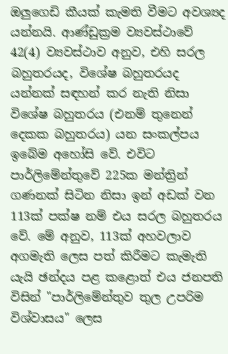ඔලුගෙඩි කීයක් කැමති වීමට අවශ්‍යද යන්නයි. ආණ්ඩුක්‍රම ව්‍යවස්ථාවේ 42(4) ව්‍යවස්ථාව අනුව, එහි සරල බහුතරයද, විශේෂ බහුතරයද යන්නක් සඳහන් කර නැති නිසා විශේෂ බහුතරය (එනම් තුනෙන් දෙකක බහුතරය) යන සංකල්පය ඉබේම අහෝසි වේ. එවිට පාර්ලිමේන්තුවේ 225ක මන්ත්‍රින් ගණනක් සිටින නිසා ඉන් අඩක් වන 113ක් පක්ෂ නම් එය සරල බහුතරය වේ. මේ අනුව, 113ක් අහවලාව අගමැති ලෙස පත් කිරීමට කැමැති යැයි ඡන්දය පළ කළොත් එය ජනපති විසින් "පාර්ලිමේන්තුව තුල උපරිම විශ්වාසය" ලෙස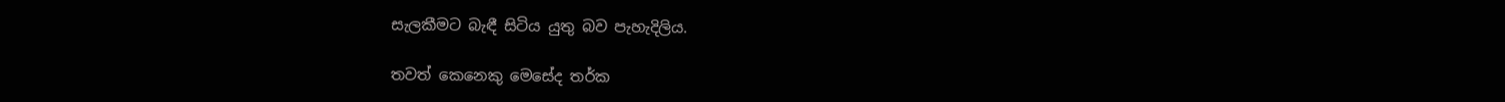සැලකීමට බැඳී සිටිය යුතු බව පැහැදිලිය.

තවත් කෙනෙකු මෙසේද තර්ක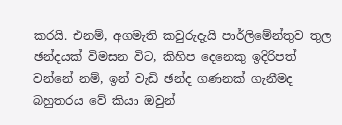කරයි. එනම්, අගමැති කවුරුදැයි පාර්ලිමේන්තුව තුල ඡන්දයක් විමසන විට, කිහිප දෙනෙකු ඉදිරිපත් වන්නේ නම්, ඉන් වැඩි ඡන්ද ගණනක් ගැනීමද බහුතරය වේ කියා ඔවුන්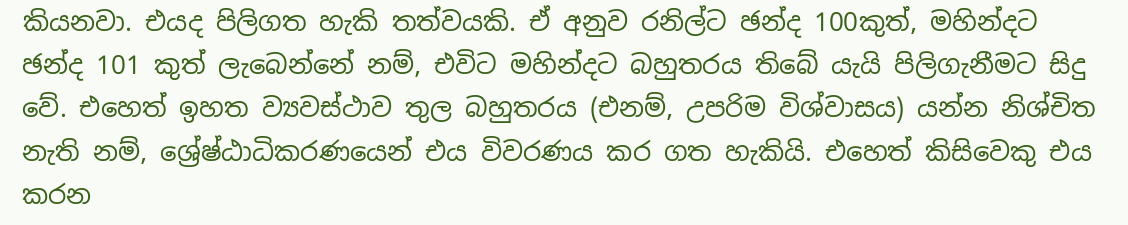කියනවා. එයද පිලිගත හැකි තත්වයකි. ඒ අනුව රනිල්ට ඡන්ද 100කුත්, මහින්දට ඡන්ද 101 කුත් ලැබෙන්නේ නම්, එවිට මහින්දට බහුතරය තිබේ යැයි පිලිගැනීමට සිදු වේ. එහෙත් ඉහත ව්‍යවස්ථාව තුල බහුතරය (එනම්, උපරිම විශ්වාසය) යන්න නිශ්චිත නැති නම්, ශ්‍රේෂ්ඨාධිකරණයෙන් එය විවරණය කර ගත හැකියි. එහෙත් කිසිවෙකු එය කරන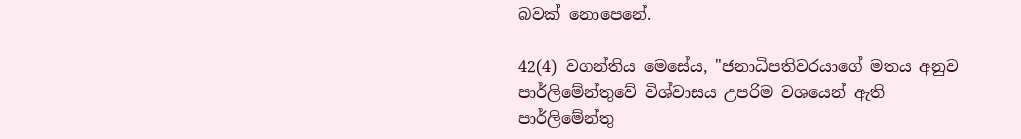බවක් නොපෙනේ.

42(4) වගන්තිය මෙසේය, "ජනාධිපතිවරයාගේ මතය අනුව පාර්ලිමේන්තුවේ විශ්වාසය උපරිම වශයෙන් ඇති පාර්ලිමේන්තු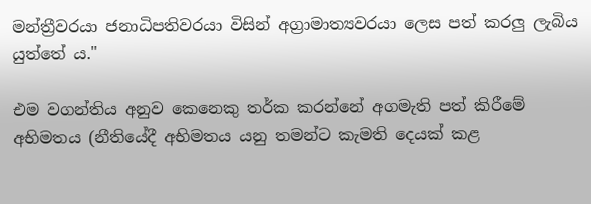මන්ත්‍රීවරයා ජනාධිපතිවරයා විසින් අග්‍රාමාත්‍යවරයා ලෙස පත් කරලු ලැබිය යුත්තේ ය."

එම වගන්තිය අනුව කෙනෙකු තර්ක කරන්නේ අගමැති පත් කිරීමේ අභිමතය (නීතියේදී අභිමතය යනු තමන්ට කැමති දෙයක් කළ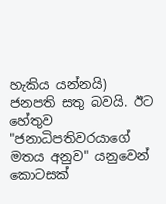හැකිය යන්නයි) ජනපති සතු බවයි. ඊට හේතුව "ජනාධිපතිවරයාගේ මතය අනුව" යනුවෙන් කොටසක්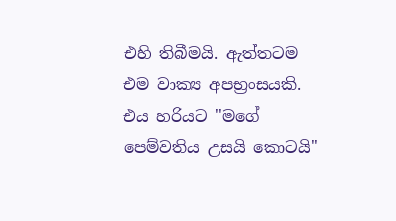එහි තිබීමයි. ඇත්තටම එම වාක්‍ය අපභ්‍රංසයකි. එය හරියට "මගේ පෙම්වතිය උසයි කොටයි"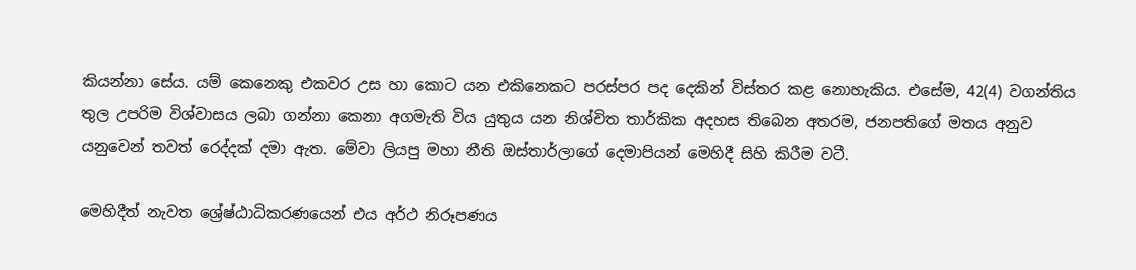කියන්නා සේය. යම් කෙනෙකු එකවර උස හා කොට යන එකිනෙකට පරස්පර පද දෙකින් විස්තර කළ නොහැකිය. එසේම, 42(4) වගන්තිය තුල උපරිම විශ්වාසය ලබා ගන්නා කෙනා අගමැති විය යුතුය යන නිශ්චිත තාර්කික අදහස තිබෙන අතරම, ජනපතිගේ මතය අනුව යනුවෙන් තවත් රෙද්දක් දමා ඇත. මේවා ලියපු මහා නීති ඔස්තාර්ලාගේ දෙමාපියන් මෙහිදී සිහි කිරීම වටී.

මෙහිදීත් නැවත ශ්‍රේෂ්ඨාධිකරණයෙන් එය අර්ථ නිරූපණය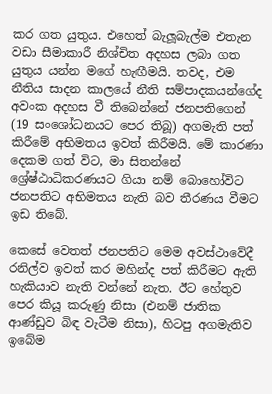කර ගත යුතුය. එහෙත් බැලූබැල්ම එතැන වඩා සීමාකාරී නිශ්චිත අදහස ලබා ගත යුතුය යන්න මගේ හැඟීමයි. තවද, එම නීතිය සාදන කාලයේ නීති සම්පාදකයන්ගේද අවංක අදහස වී තිබෙන්නේ ජනපතිගෙන් (19 සංශෝධනයට පෙර තිබූ) අගමැති පත් කිරීමේ අභිමතය ඉවත් කිරීමයි. මේ කාරණා දෙකම ගත් විට, මා සිතන්නේ ශ්‍රේෂ්ඨාධිකරණයට ගියා නම් බොහෝවිට ජනපතිට අභිමතය නැති බව තීරණය වීමට ඉඩ තිබේ.

කෙසේ වෙතත් ජනපතිට මෙම අවස්ථාවේදී රනිල්ව ඉවත් කර මහින්ද පත් කිරීමට ඇති හැකියාව නැති වන්නේ නැත. ඊට හේතුව පෙර කියූ කරුණු නිසා (එනම් ජාතික ආණ්ඩුව බිඳ වැටීම නිසා), හිටපු අගමැතිව ඉබේම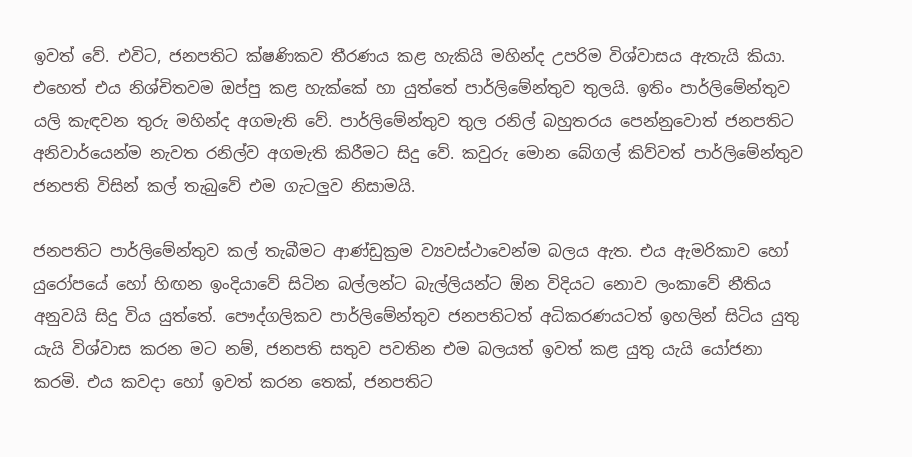ඉවත් වේ. එවිට, ජනපතිට ක්ෂණිකව තීරණය කළ හැකියි මහින්ද උපරිම විශ්වාසය ඇතැයි කියා. එහෙත් එය නිශ්චිතවම ඔප්පු කළ හැක්කේ හා යුත්තේ පාර්ලිමේන්තුව තුලයි. ඉතිං පාර්ලිමේන්තුව යලි කැඳවන තුරු මහින්ද අගමැති වේ. පාර්ලිමේන්තුව තුල රනිල් බහුතරය පෙන්නුවොත් ජනපතිට අනිවාර්යෙන්ම නැවත රනිල්ව අගමැති කිරීමට සිදු වේ. කවුරු මොන බේගල් කිව්වත් පාර්ලිමේන්තුව ජනපති විසින් කල් තැබුවේ එම ගැටලුව නිසාමයි.

ජනපතිට පාර්ලිමේන්තුව කල් තැබීමට ආණ්ඩුක්‍රම ව්‍යවස්ථාවෙන්ම බලය ඇත. එය ඇමරිකාව හෝ යුරෝපයේ හෝ හිඟන ඉංදියාවේ සිටින බල්ලන්ට බැල්ලියන්ට ඕන විදියට නොව ලංකාවේ නීතිය අනුවයි සිදු විය යුත්තේ. පෞද්ගලිකව පාර්ලිමේන්තුව ජනපතිටත් අධිකරණයටත් ඉහලින් සිටිය යුතු යැයි විශ්වාස කරන මට නම්, ජනපති සතුව පවතින එම බලයත් ඉවත් කළ යුතු යැයි යෝජනා කරමි. එය කවදා හෝ ඉවත් කරන තෙක්, ජනපතිට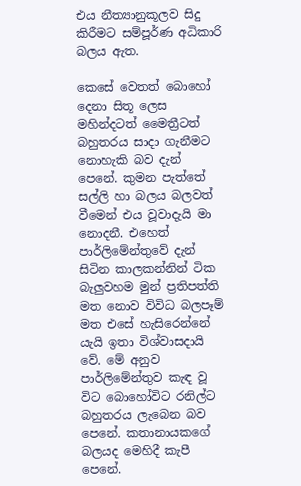එය නීත්‍යානුකූලව සිදු කිරීමට සම්පූර්ණ අධිකාරි බලය ඇත.

කෙසේ වෙතත් බොහෝ දෙනා සිතූ ලෙස මහින්දටත් මෛත්‍රීටත් බහුතරය සාදා ගැනීමට නොහැකි බව දැන් පෙනේ. කුමන පැත්තේ සල්ලි හා බලය බලවත් වීමෙන් එය වූවාදැයි මා නොදනී. එහෙත් පාර්ලිමේන්තුවේ දැන් සිටින කාලකන්නින් ටික බැලුවහම මුන් ප්‍රතිපත්ති මත නොව විවිධ බලපෑම් මත එසේ හැසිරෙන්නේ යැයි ඉතා විශ්වාසදායි වේ. මේ අනුව පාර්ලිමේන්තුව කැඳ වූ විට බොහෝවිට රනිල්ට බහුතරය ලැබෙන බව පෙනේ. කතානායකගේ බලයද මෙහිදී කැපී පෙනේ.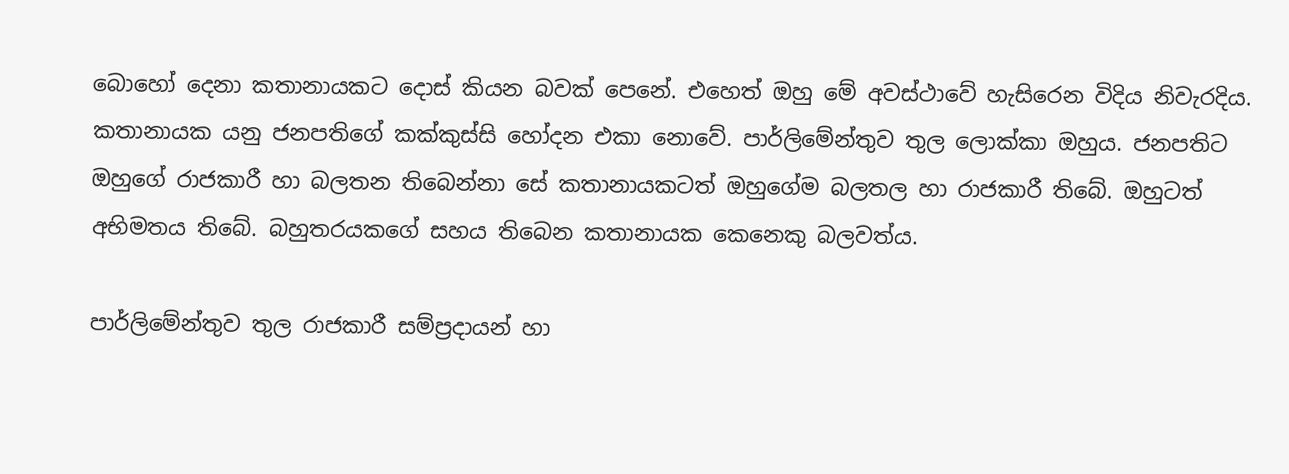බොහෝ දෙනා කතානායකට දොස් කියන බවක් පෙනේ. එහෙත් ඔහු මේ අවස්ථාවේ හැසිරෙන විදිය නිවැරදිය. කතානායක යනු ජනපතිගේ කක්කුස්සි හෝදන එකා නොවේ. පාර්ලිමේන්තුව තුල ලොක්කා ඔහුය. ජනපතිට ඔහුගේ රාජකාරී හා බලතන තිබෙන්නා සේ කතානායකටත් ඔහුගේම බලතල හා රාජකාරී තිබේ. ඔහුටත් අභිමතය තිබේ. බහුතරයකගේ සහය තිබෙන කතානායක කෙනෙකු බලවත්ය.

පාර්ලිමේන්තුව තුල රාජකාරී සම්ප්‍රදායන් හා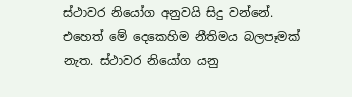ස්ථාවර නියෝග අනුවයි සිදු වන්නේ. එහෙත් මේ දෙකෙහිම නීතිමය බලපෑමක් නැත. ස්ථාවර නියෝග යනු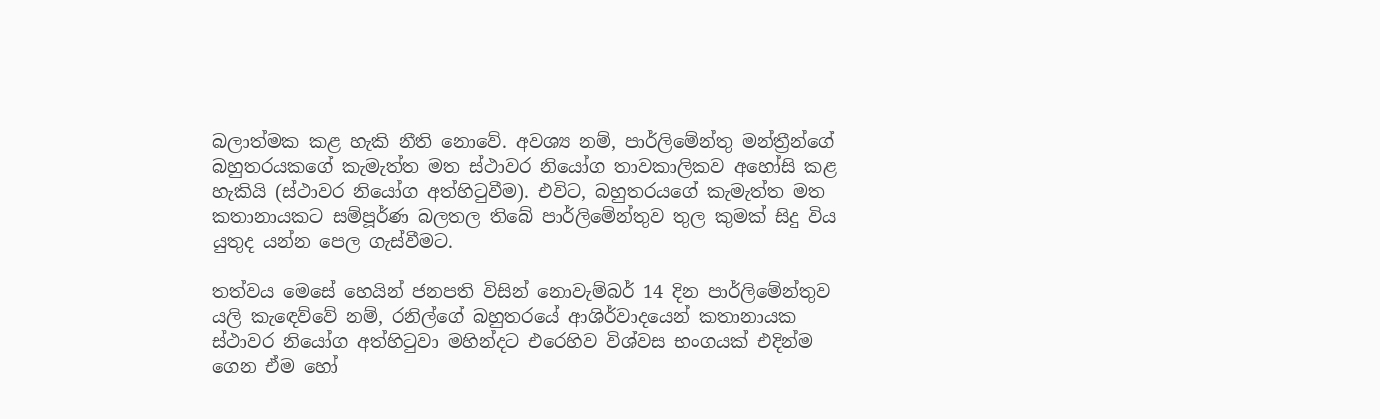බලාත්මක කළ හැකි නීති නොවේ. අවශ්‍ය නම්, පාර්ලිමේන්තු මන්ත්‍රීන්ගේ බහුතරයකගේ කැමැත්ත මත ස්ථාවර නියෝග තාවකාලිකව අහෝසි කළ හැකියි (ස්ථාවර නියෝග අත්හිටුවීම). එවිට, බහුතරයගේ කැමැත්ත මත කතානායකට සම්පූර්ණ බලතල තිබේ පාර්ලිමේන්තුව තුල කුමක් සිදු විය යුතුද යන්න පෙල ගැස්වීමට.

තත්වය මෙසේ හෙයින් ජනපති විසින් නොවැම්බර් 14 දින පාර්ලිමේන්තුව යලි කැඳෙව්වේ නම්, රනිල්ගේ බහුතරයේ ආශිර්වාදයෙන් කතානායක ස්ථාවර නියෝග අත්හිටුවා මහින්දට එරෙහිව විශ්වස භංගයක් එදින්ම ගෙන ඒම හෝ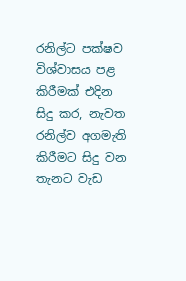රනිල්ට පක්ෂව විශ්වාසය පළ කිරීමක් එදින සිදු කර, නැවත රනිල්ව අගමැති කිරීමට සිදු වන තැනට වැඩ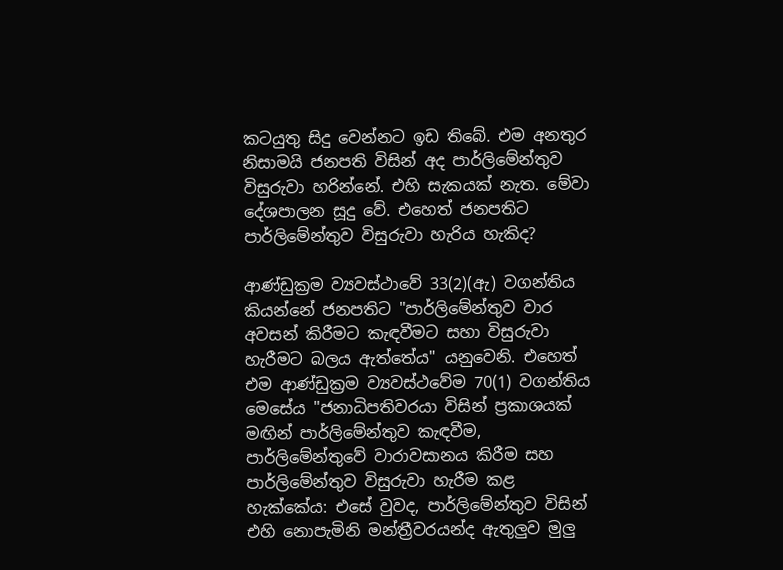කටයුතු සිදු වෙන්නට ඉඩ තිබේ. එම අනතුර නිසාමයි ජනපති විසින් අද පාර්ලිමේන්තුව විසුරුවා හරින්නේ. එහි සැකයක් නැත. මේවා දේශපාලන සූදු වේ. එහෙත් ජනපතිට පාර්ලිමේන්තුව විසුරුවා හැරිය හැකිද?

ආණ්ඩුක්‍රම ව්‍යවස්ථාවේ 33(2)(ඇ) වගන්තිය කියන්නේ ජනපතිට "පාර්ලිමේන්තුව වාර අවසන් කිරීමට කැඳවීමට සහා විසුරුවා හැරීමට බලය ඇත්තේය" යනුවෙනි. එහෙත් එම ආණ්ඩුක්‍රම ව්‍යවස්ථවේම 70(1) වගන්තිය මෙසේය "ජනාධිපතිවරයා විසින් ප්‍රකාශයක් මඟින් පාර්ලිමේන්තුව කැඳවීම, පාර්ලිමේන්තුවේ වාරාවසානය කිරීම සහ පාර්ලිමේන්තුව විසුරුවා හැරීම කළ හැක්කේය: එසේ වුවද, පාර්ලිමේන්තුව විසින් එහි නොපැමිනි මන්ත්‍රීවරයන්ද ඇතුලුව මුලු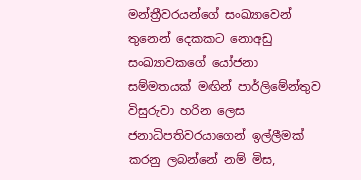මන්ත්‍රීවරයන්ගේ සංඛ්‍යාවෙන් තුනෙන් දෙකකට නොඅඩු සංඛ්‍යාවකගේ යෝජනා සම්මතයක් මඟින් පාර්ලිමේන්තුව විසුරුවා හරින ලෙස ජනාධිපතිවරයාගෙන් ඉල්ලීමක් කරනු ලබන්නේ නම් මිස,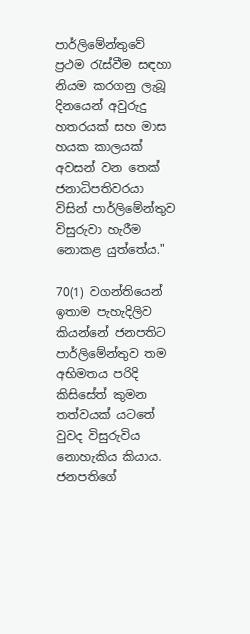පාර්ලිමේන්තුවේ ප්‍රථම රැස්වීම සඳහා නියම කරගනු ලැබූ දිනයෙන් අවුරුදු හතරයක් සහ මාස හයක කාලයක් අවසන් වන තෙක් ජනාධිපතිවරයා විසින් පාර්ලිමේන්තුව විසුරුවා හැරීම නොකළ යුත්තේය."

70(1) වගන්තියෙන් ඉතාම පැහැදිලිව කියන්නේ ජනපතිට පාර්ලිමේන්තුව තම අභිමතය පරිදි කිසිසේත් කුමන තත්වයක් යටතේ වුවද විසුරුවිය නොහැකිය කියාය. ජනපතිගේ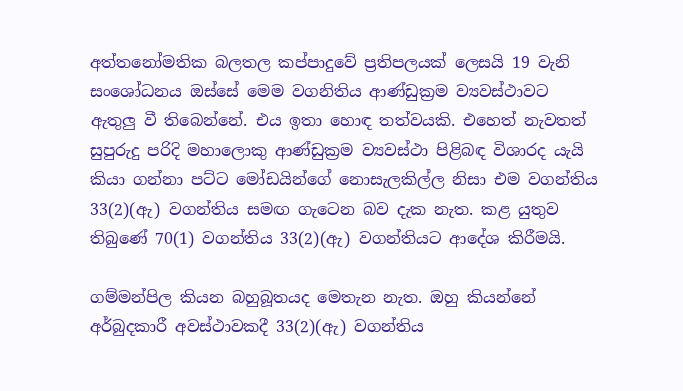අත්තනෝමතික බලතල කප්පාදුවේ ප්‍රතිපලයක් ලෙසයි 19 වැනි සංශෝධනය ඔස්සේ මෙම වගනිතිය ආණ්ඩුක්‍රම ව්‍යවස්ථාවට ඇතුලු වී තිබෙන්නේ. එය ඉතා හොඳ තත්වයකි. එහෙත් නැවතත් සුපුරුදු පරිදි මහාලොකු ආණ්ඩුක්‍රම ව්‍යවස්ථා පිළිබඳ විශාරද යැයි කියා ගන්නා පට්ට මෝඩයින්ගේ නොසැලකිල්ල නිසා එම වගන්තිය 33(2)(ඇ) වගන්තිය සමඟ ගැටෙන බව දැක නැත. කළ යුතුව තිබුණේ 70(1) වගන්තිය 33(2)(ඇ) වගන්තියට ආදේශ කිරීමයි.

ගම්මන්පිල කියන බහුබූතයද මෙතැන නැත. ඔහු කියන්නේ අර්බුදකාරී අවස්ථාවකදී 33(2)(ඇ) වගන්තිය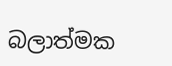බලාත්මක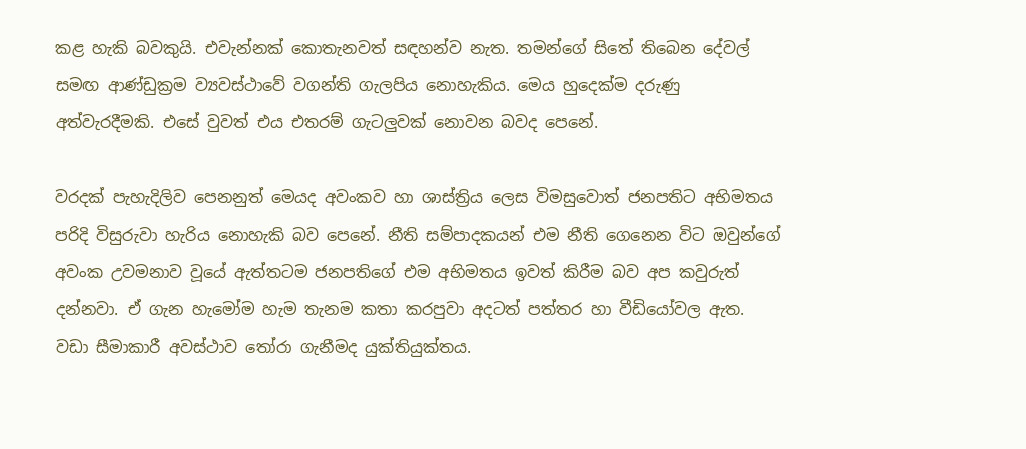කළ හැකි බවකුයි. එවැන්නක් කොතැනවත් සඳහන්ව නැත. තමන්ගේ සිතේ තිබෙන දේවල් සමඟ ආණ්ඩුක්‍රම ව්‍යවස්ථාවේ වගන්ති ගැලපිය නොහැකිය. මෙය හුදෙක්ම දරුණු අත්වැරදීමකි. එසේ වුවත් එය එතරම් ගැටලුවක් නොවන බවද පෙනේ.

වරදක් පැහැදිලිව පෙනනුත් මෙයද අවංකව හා ශාස්ත්‍රිය ලෙස විමසුවොත් ජනපතිට අභිමතය පරිදි විසුරුවා හැරිය නොහැකි බව පෙනේ. නීති සම්පාදකයන් එම නීති ගෙනෙන විට ඔවුන්ගේ අවංක උවමනාව වූයේ ඇත්තටම ජනපතිගේ එම අභිමතය ඉවත් කිරීම බව අප කවුරුත් දන්නවා. ඒ ගැන හැමෝම හැම තැනම කතා කරපුවා අදටත් පත්තර හා වීඩියෝවල ඇත. වඩා සීමාකාරී අවස්ථාව තෝරා ගැනීමද යුක්තියුක්තය.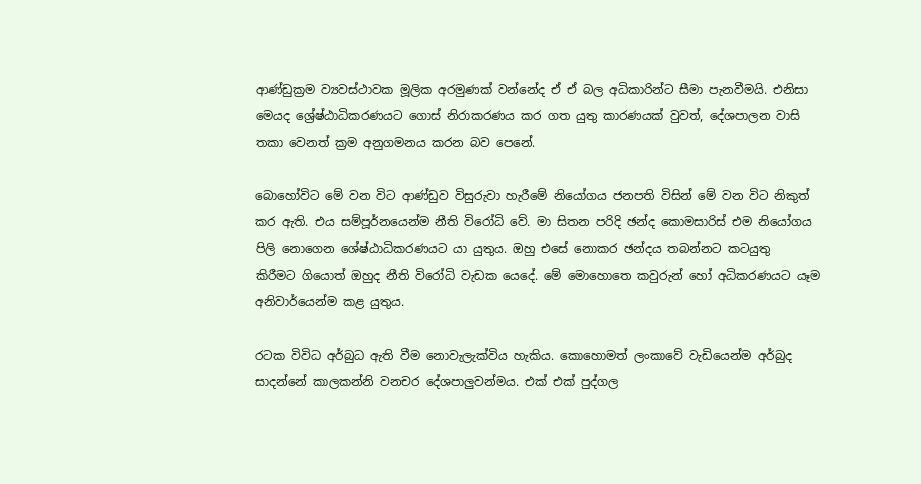ආණ්ඩුක්‍රම ව්‍යවස්ථාවක මූලික අරමුණක් වන්නේද ඒ ඒ බල අධිකාරින්ට සීමා පැනවීමයි. එනිසා මෙයද ශ්‍රේෂ්ඨාධිකරණයට ගොස් නිරාකරණය කර ගත යුතු කාරණයක් වුවත්, දේශපාලන වාසි තකා වෙනත් ක්‍රම අනුගමනය කරන බව පෙනේ.

බොහෝවිට මේ වන විට ආණ්ඩුව විසුරුවා හැරීමේ නියෝගය ජනපති විසින් මේ වන විට නිකුත් කර ඇති. එය සම්පූර්නයෙන්ම නීති විරෝධි වේ. මා සිතන පරිදි ඡන්ද කොමසාරිස් එම නියෝගය පිලි නොගෙන ශේෂ්ඨාධිකරණයට යා යුතුය. ඔහු එසේ නොකර ඡන්දය තබන්නට කටයුතු  කිරීමට ගියොත් ඔහුද නීති විරෝධි වැඩක යෙදේ. මේ මොහොතෙ කවුරුන් හෝ අධිකරණයට යෑම අනිවාර්යෙන්ම කළ යුතුය.

රටක විවිධ අර්බුධ ඇති වීම නොවැලැක්විය හැකිය. කොහොමත් ලංකාවේ වැඩියෙන්ම අර්බුද සාදන්නේ කාලකන්නි වනචර දේශපාලුවන්මය. එක් එක් පුද්ගල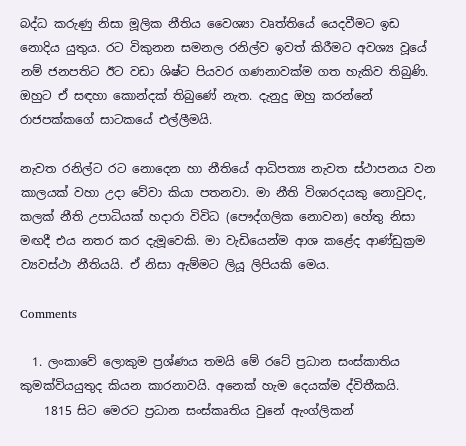බද්ධ කරුණු නිසා මූලික නීතිය වෛශ්‍යා වෘත්තියේ යෙදවීමට ඉඩ නොදිය යුතුය. රට විකුනන සමනල රනිල්ව ඉවත් කිරීමට අවශ්‍ය වූයේ නම් ජනපතිට ඊට වඩා ශිෂ්ට පියවර ගණනාවක්ම ගත හැකිව තිබුණි. ඔහුට ඒ සඳහා කොන්දක් තිබුණේ නැත. දැනුදු ඔහු කරන්නේ රාජපක්කගේ සාටකයේ එල්ලීමයි.

නැවත රනිල්ට රට නොදෙන හා නීතියේ ආධිපත්‍ය නැවත ස්ථාපනය වන කාලයක් වහා උදා වේවා කියා පතනවා. මා නීති විශාරදයකු නොවුවද, කලක් නීති උපාධියක් හදාරා විවිධ (පෞද්ගලික නොවන) හේතු නිසා මඟදී එය නතර කර දැමූවෙකි. මා වැඩියෙන්ම ආශ කළේද ආණ්ඩුක්‍රම ව්‍යවස්ථා නීතියයි. ඒ නිසා ඇම්මට ලියූ ලිපියකි මෙය.

Comments

  1. ලංකාවේ ලොකුම ප්‍රශ්ණය තමයි මේ රටේ ප්‍රධාන සංස්කාතිය කුමක්වියයුතුද කියන කාරනාවයි. අනෙක් හැම දෙයක්ම ද්විතීකයි.
    1815 සිට මෙරට ප්‍රධාන සංස්කෘතිය වුනේ ඇංග්ලිකන්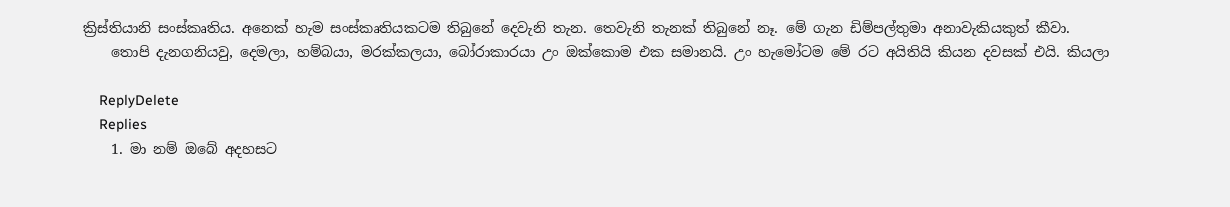ක්‍රිස්තියානි සංස්කෘතිය. අනෙක් හැම සංස්කෘතියකටම තිබුනේ දෙවැනි තැන. තෙවැනි තැනක් තිබුනේ නෑ. මේ ගැන ඩිම්පල්තුමා අනාවැකියකුත් කීවා.
    තොපි දැනගනියවු, දෙමලා, හම්බයා, මරක්කලයා, බෝරාකාරයා උං ඔක්කොම එක සමානයි. උං හැමෝටම මේ රට අයිතියි කියන දවසක් එයි. කියලා

    ReplyDelete
    Replies
    1. මා නම් ඔබේ අදහසට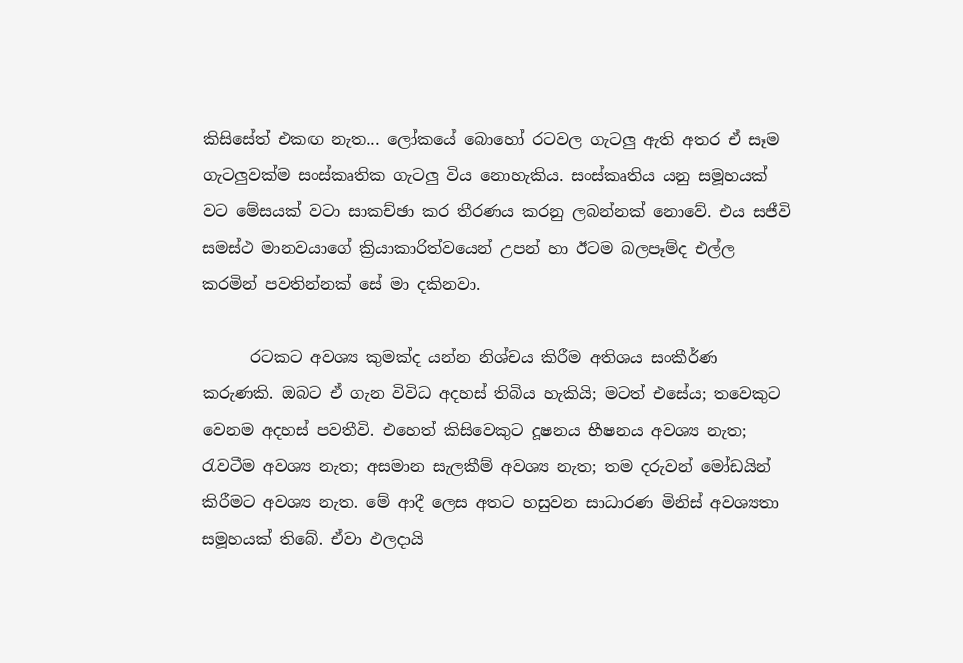කිසිසේත් එකඟ නැත... ලෝකයේ බොහෝ රටවල ගැටලු ඇති අතර ඒ සෑම ගැටලුවක්ම සංස්කෘතික ගැටලු විය නොහැකිය. සංස්කෘතිය යනු සමූහයක් වට මේසයක් වටා සාකච්ඡා කර තීරණය කරනු ලබන්නක් නොවේ. එය සජීවි සමස්ථ මානවයාගේ ක්‍රියාකාරිත්වයෙන් උපන් හා ඊටම බලපෑම්ද එල්ල කරමින් පවතින්නක් සේ මා දකිනවා.

      රටකට අවශ්‍ය කුමක්ද යන්න නිශ්චය කිරීම අතිශය සංකීර්ණ කරුණකි. ඔබට ඒ ගැන විවිධ අදහස් තිබිය හැකියි; මටත් එසේය; තවෙකුට වෙනම අදහස් පවතීවි. එහෙත් කිසිවෙකුට දූෂනය භීෂනය අවශ්‍ය නැත; රැවටීම අවශ්‍ය නැත; අසමාන සැලකීම් අවශ්‍ය නැත; තම දරුවන් මෝඩයින් කිරීමට අවශ්‍ය නැත. මේ ආදී ලෙස අතට හසුවන සාධාරණ මිනිස් අවශ්‍යතා සමූහයක් තිබේ. ඒවා ඵලදායි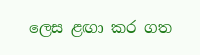ලෙස ළඟා කර ගත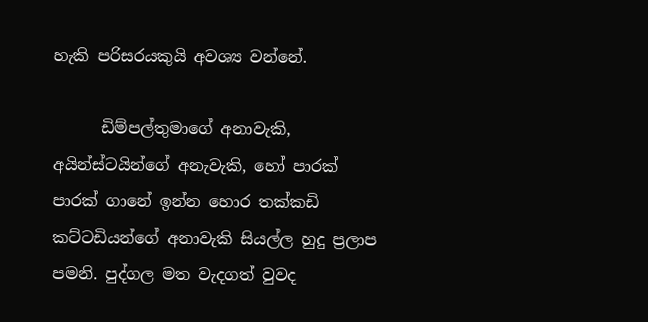හැකි පරිසරයකුයි අවශ්‍ය වන්නේ.

      ඩිම්පල්තුමාගේ අනාවැකි, අයින්ස්ටයින්ගේ අනැවැකි, හෝ පාරක් පාරක් ගානේ ඉන්න හොර තක්කඩි කට්ටඩියන්ගේ අනාවැකි සියල්ල හුදු ප්‍රලාප පමනි. පුද්ගල මත වැදගත් වුවද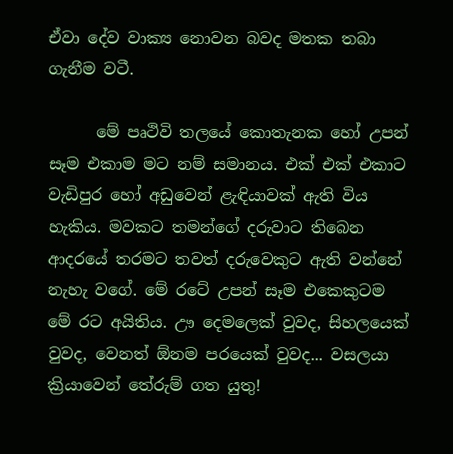ඒවා දේව වාක්‍ය නොවන බවද මතක තබා ගැනීම වටී.

      මේ පෘථිවි තලයේ කොතැනක හෝ උපන් සෑම එකාම මට නම් සමානය. එක් එක් එකාට වැඩිපුර හෝ අඩුවෙන් ළැඳියාවක් ඇති විය හැකිය. මවකට තමන්ගේ දරුවාට තිබෙන ආදරයේ තරමට තවත් දරුවෙකුට ඇති වන්නේ නැහැ වගේ. මේ රටේ උපන් සෑම එකෙකුටම මේ රට අයිතිය. ඌ දෙමලෙක් වුවද, සිහලයෙක් වුවද, වෙනත් ඕනම පරයෙක් වුවද... වසලයා ක්‍රියාවෙන් තේරුම් ගත යුතු!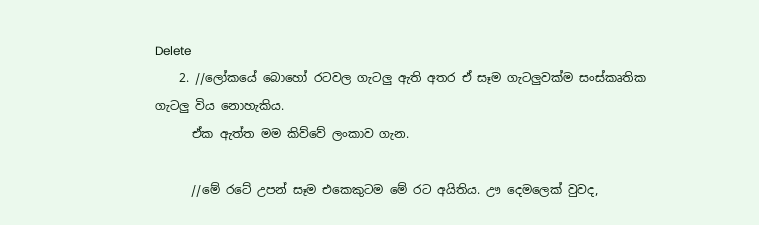Delete
    2. //ලෝකයේ බොහෝ රටවල ගැටලු ඇති අතර ඒ සෑම ගැටලුවක්ම සංස්කෘතික ගැටලු විය නොහැකිය.
      ඒක ඇත්ත මම කිව්වේ ලංකාව ගැන.

      //මේ රටේ උපන් සෑම එකෙකුටම මේ රට අයිතිය. ඌ දෙමලෙක් වුවද,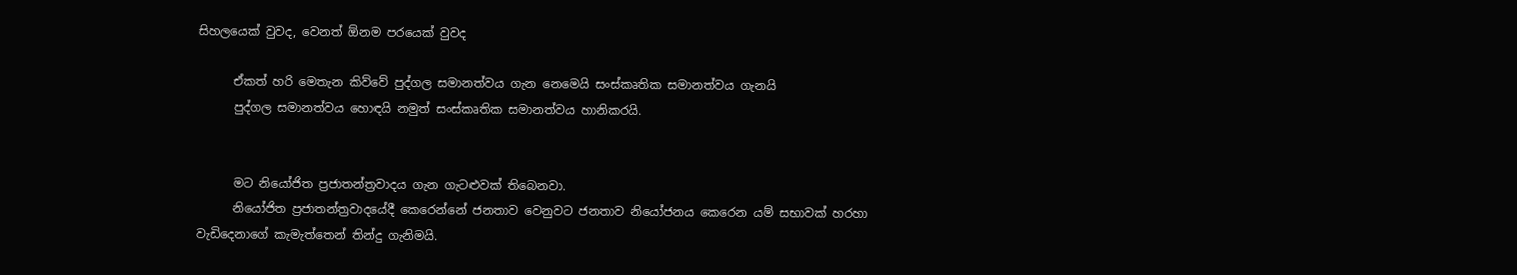සිහලයෙක් වුවද, වෙනත් ඕනම පරයෙක් වුවද

      ඒකත් හරි මෙතැන කිව්වේ පුද්ගල සමානත්වය ගැන නෙමෙයි සංස්කෘතික සමානත්වය ගැනයි
      පුද්ගල සමානත්වය හොඳයි නමුත් සංස්කෘතික සමානත්වය හානිකරයි.


      මට නියෝජිත ප්‍රජාතන්ත්‍රවාදය ගැන ගැටළුවක් තිබෙනවා.
      නියෝජිත ප්‍රජාතන්ත්‍රවාදයේදී කෙරෙන්නේ ජනතාව වෙනුවට ජනතාව නියෝජනය කෙරෙන යම් සභාවක් හරහා වැඩිදෙනාගේ කැමැත්තෙන් තින්දු ගැනිමයි.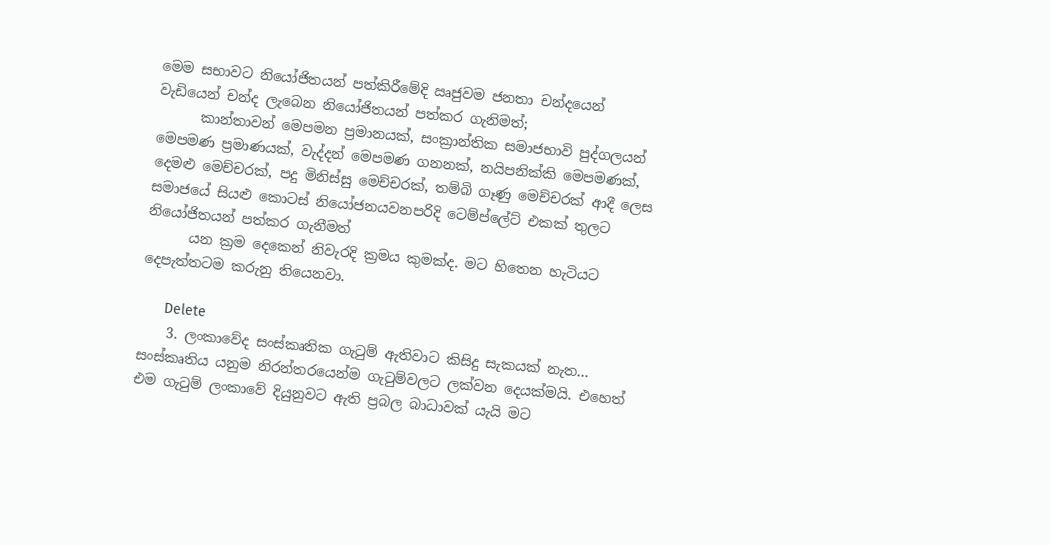මෙම සභාවට නියෝජිතයන් පත්කිරීමේදි ඍජුවම ජනතා චන්දයෙන් වැඩියෙන් චන්ද ලැබෙන නියෝජිතයන් පත්කර ගැනිමත්;
      කාන්තාවන් මෙපමන ප්‍රමානයක්, සංක්‍රාන්තික සමාජභාවි පුද්ගලයන් මෙපමණ ප්‍රමාණයක්, වැද්දන් මෙපමණ ගනනක්, නයිපනික්කි මෙපමණක්, දෙමළු මෙච්චරක්, පදු මිනිස්සු මෙච්චරක්, තම්බි ගෑණු මෙච්චරක් ආදී ලෙස සමාජයේ සියළු කොටස් නියෝජනයවනපරිදි ටෙම්ප්ලේට් එකක් තුලට නියෝජිතයන් පත්කර ගැනීමත්
      යන ක්‍රම දෙකෙන් නිවැරදි ක්‍රමය කුමක්ද. මට හිතෙන හැටියට දෙපැත්තටම කරුනු තියෙනවා.

      Delete
    3. ලංකාවේද සංස්කෘතික ගැටුම් ඇතිවාට කිසිදු සැකයක් නැත... සංස්කෘතිය යනුම නිරන්තරයෙන්ම ගැටුම්වලට ලක්වන දෙයක්මයි. එහෙත් එම ගැටුම් ලංකාවේ දියුනුවට ඇති ප්‍රබල බාධාවක් යැයි මට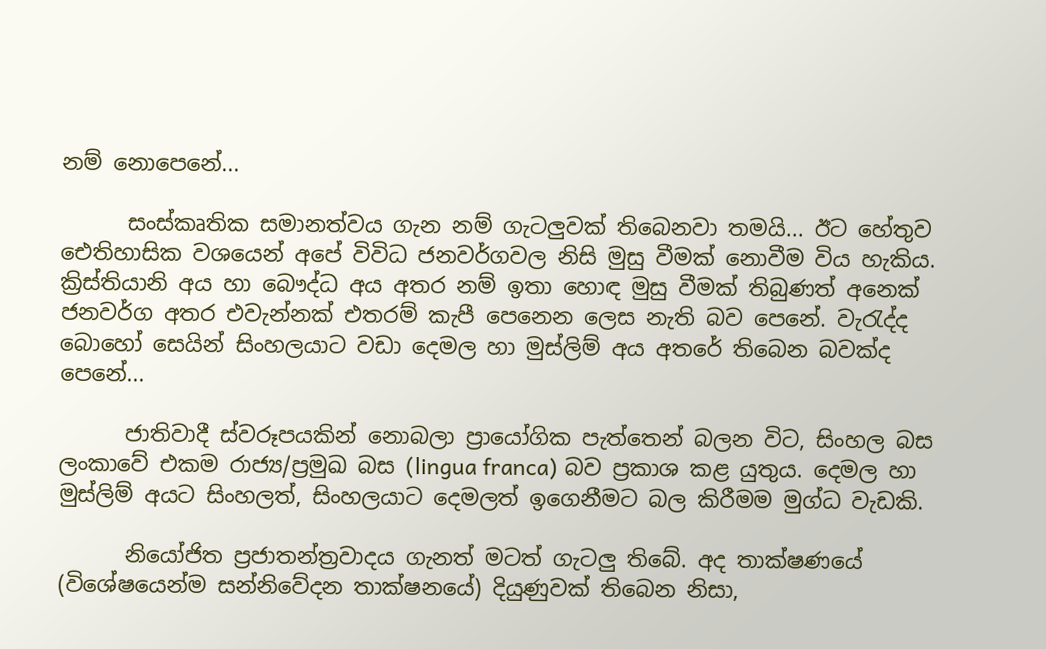නම් නොපෙනේ...

      සංස්කෘතික සමානත්වය ගැන නම් ගැටලුවක් තිබෙනවා තමයි... ඊට හේතුව ඓතිහාසික වශයෙන් අපේ විවිධ ජනවර්ගවල නිසි මුසු වීමක් නොවීම විය හැකිය. ක්‍රිස්තියානි අය හා බෞද්ධ අය අතර නම් ඉතා හොඳ මුසු වීමක් තිබුණත් අනෙක් ජනවර්ග අතර එවැන්නක් එතරම් කැපී පෙනෙන ලෙස නැති බව පෙනේ. වැරැද්ද බොහෝ සෙයින් සිංහලයාට වඩා දෙමල හා මුස්ලිම් අය අතරේ තිබෙන බවක්ද පෙනේ...

      ජාතිවාදී ස්වරූපයකින් නොබලා ප්‍රායෝගික පැත්තෙන් බලන විට, සිංහල බස ලංකාවේ එකම රාජ්‍ය/ප්‍රමුඛ බස (lingua franca) බව ප්‍රකාශ කළ යුතුය. දෙමල හා මුස්ලිම් අයට සිංහලත්, සිංහලයාට දෙමලත් ඉගෙනීමට බල කිරීමම මුග්ධ වැඩකි.

      නියෝජිත ප්‍රජාතන්ත්‍රවාදය ගැනත් මටත් ගැටලු තිබේ. අද තාක්ෂණයේ (විශේෂයෙන්ම සන්නිවේදන තාක්ෂනයේ) දියුණුවක් තිබෙන නිසා,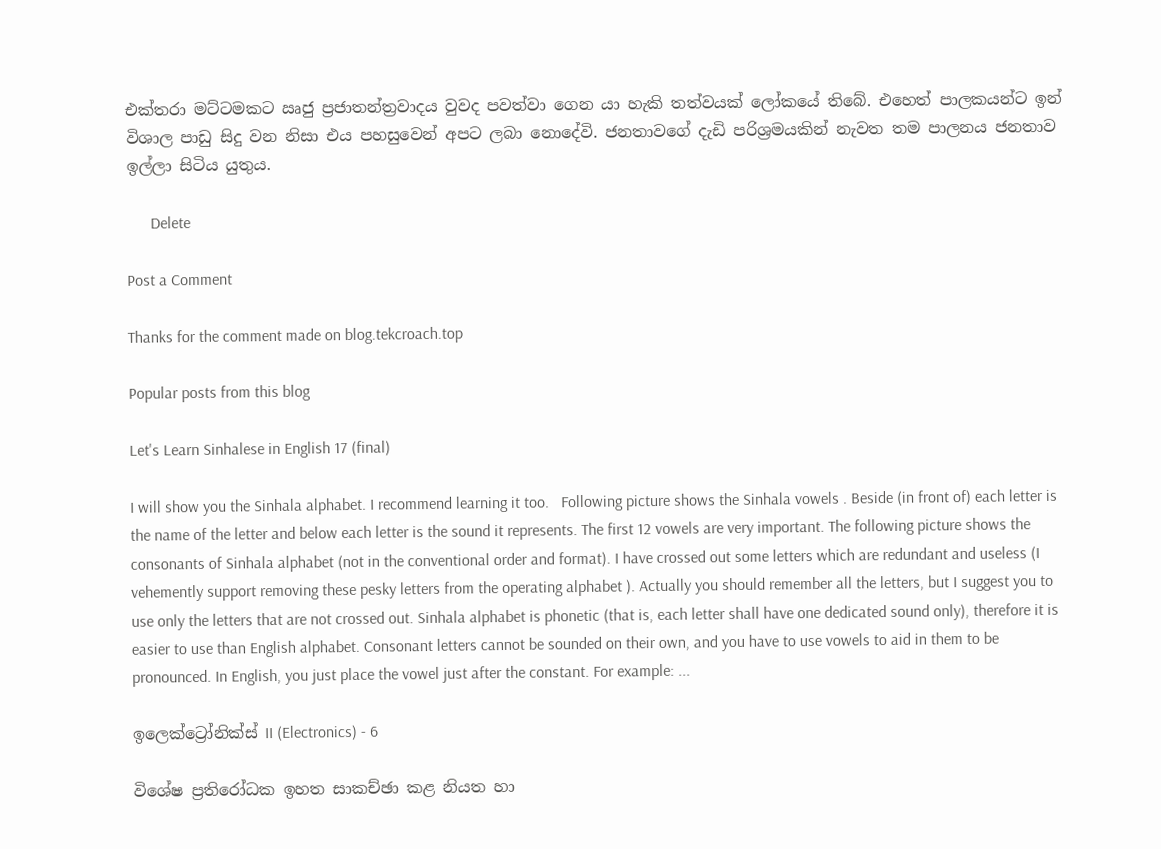එක්තරා මට්ටමකට ඍජු ප්‍රජාතන්ත්‍රවාදය වුවද පවත්වා ගෙන යා හැකි තත්වයක් ලෝකයේ තිබේ. එහෙත් පාලකයන්ට ඉන් විශාල පාඩු සිදු වන නිසා එය පහසුවෙන් අපට ලබා නොදේවි. ජනතාවගේ දැඩි පරිශ්‍රමයකින් නැවත තම පාලනය ජනතාව ඉල්ලා සිටිය යුතුය.

      Delete

Post a Comment

Thanks for the comment made on blog.tekcroach.top

Popular posts from this blog

Let's Learn Sinhalese in English 17 (final)

I will show you the Sinhala alphabet. I recommend learning it too.   Following picture shows the Sinhala vowels . Beside (in front of) each letter is the name of the letter and below each letter is the sound it represents. The first 12 vowels are very important. The following picture shows the consonants of Sinhala alphabet (not in the conventional order and format). I have crossed out some letters which are redundant and useless (I vehemently support removing these pesky letters from the operating alphabet ). Actually you should remember all the letters, but I suggest you to use only the letters that are not crossed out. Sinhala alphabet is phonetic (that is, each letter shall have one dedicated sound only), therefore it is easier to use than English alphabet. Consonant letters cannot be sounded on their own, and you have to use vowels to aid in them to be pronounced. In English, you just place the vowel just after the constant. For example: ...

ඉලෙක්ට්‍රෝනික්ස් II (Electronics) - 6

විශේෂ ප්‍රතිරෝධක ඉහත සාකච්ඡා කළ නියත හා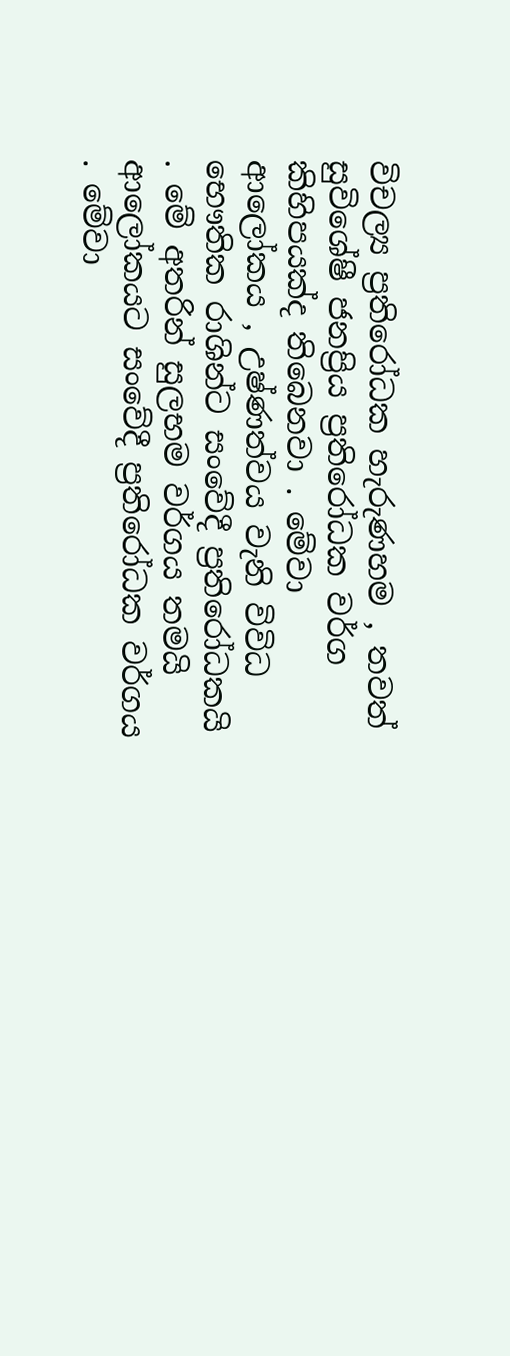විචල්‍ය ප්‍රතිරෝධක හැරුණහම , තවත් සුවිශේෂී ජනප්‍රිය ප්‍රතිරෝධක වර්ග කිහිපයක්ද තිබෙනවා . මේවා ආලෝකය , උෂ්ණත්වය වැනි විවිධ භෞතික රාශින්ට සංවේදී ප්‍රතිරෝධකයි . මේ අතරින් සුලභම වර්ගය තමයි ආලෝකයට සංවේදී ප්‍රතිරෝධක වර්ගය . මේවා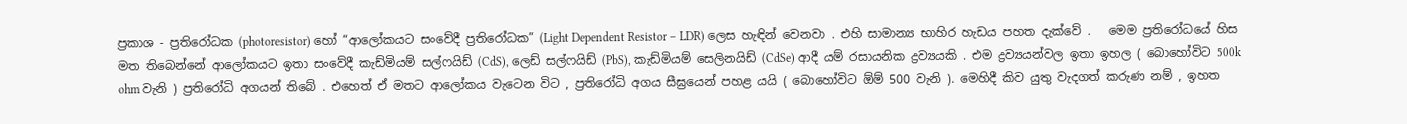ප්‍රකාශ - ප්‍රතිරෝධක (photoresistor) හෝ “ආලෝකයට සංවේදී ප්‍රතිරෝධක” (Light Dependent Resistor – LDR) ලෙස හැඳින් වෙනවා . එහි සාමාන්‍ය භාහිර හැඩය පහත දැක්වේ .   මෙම ප්‍රතිරෝධයේ හිස මත තිබෙන්නේ ආලෝකයට ඉතා සංවේදී කැඩ්මියම් සල්ෆයිඩ් (CdS), ලෙඩ් සල්ෆයිඩ් (PbS), කැඩ්මියම් සෙලිනයිඩ් (CdSe) ආදී යම් රසායනික ද්‍රව්‍යයකි . එම ද්‍රව්‍යයන්වල ඉතා ඉහල ( බොහෝවිට 500k ohm වැනි ) ප්‍රතිරෝධි අගයන් තිබේ . එහෙත් ඒ මතට ආලෝකය වැටෙන විට , ප්‍රතිරෝධි අගය සීඝ්‍රයෙන් පහළ යයි ( බොහෝවිට ඕම් 500 වැනි ). මෙහිදී කිව යුතු වැදගත් කරුණ නම් , ඉහත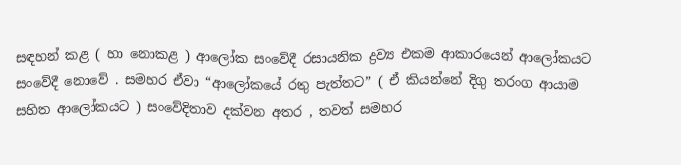සඳහන් කළ ( හා නොකළ ) ආලෝක සංවේදී රසායනික ද්‍රව්‍ය එකම ආකාරයෙන් ආලෝකයට සංවේදී නොවේ . සමහර ඒවා “ආලෝකයේ රතු පැත්තට” ( ඒ කියන්නේ දිගු තරංග ආයාම සහිත ආලෝකයට ) සංවේදිතාව දක්වන අතර , තවත් සමහර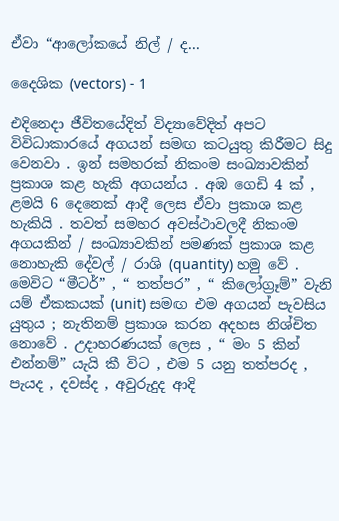ඒවා “ආලෝකයේ නිල් / ද...

දෛශික (vectors) - 1

එදිනෙදා ජීවිතයේදිත් විද්‍යාවේදිත් අපට විවිධාකාරයේ අගයන් සමඟ කටයුතු කිරීමට සිදු වෙනවා . ඉන් සමහරක් නිකංම සංඛ්‍යාවකින් ප්‍රකාශ කළ හැකි අගයන්ය . අඹ ගෙඩි 4 ක් , ළමයි 6 දෙනෙක් ආදී ලෙස ඒවා ප්‍රකාශ කළ හැකියි . තවත් සමහර අවස්ථාවලදී නිකංම අගයකින් / සංඛ්‍යාවකින් පමණක් ප්‍රකාශ කළ නොහැකි දේවල් / රාශි (quantity) හමු වේ . මෙවිට “මීටර්” , “ තත්පර” , “ කිලෝග්‍රෑම්” වැනි යම් ඒකකයක් (unit) සමඟ එම අගයන් පැවසිය යුතුය ; නැතිනම් ප්‍රකාශ කරන අදහස නිශ්චිත නොවේ . උදාහරණයක් ලෙස , “ මං 5 කින් එන්නම්” යැයි කී විට , එම 5 යනු තත්පරද , පැයද , දවස්ද , අවුරුදුද ආදි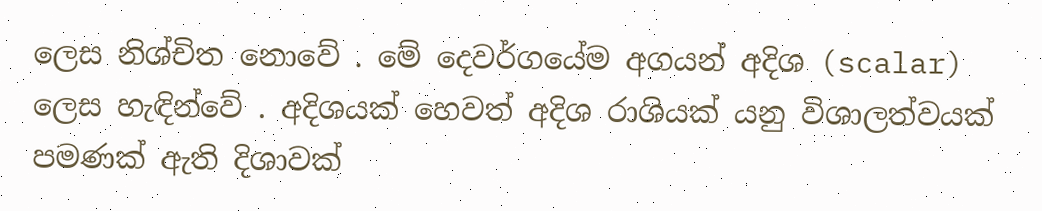ලෙස නිශ්චිත නොවේ . මේ දෙවර්ගයේම අගයන් අදිශ (scalar) ලෙස හැඳින්වේ . අදිශයක් හෙවත් අදිශ රාශියක් යනු විශාලත්වයක් පමණක් ඇති දිශාවක්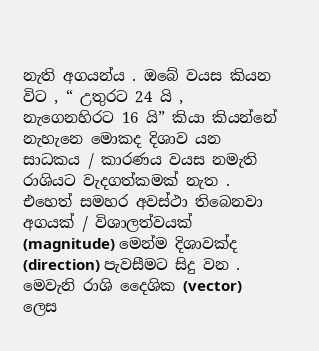නැති අගයන්ය . ඔබේ වයස කියන විට , “ උතුරට 24 යි , නැගෙනහිරට 16 යි” කියා කියන්නේ නැහැනෙ මොකද දිශාව යන සාධකය / කාරණය වයස නමැති රාශියට වැදගත්කමක් නැත . එහෙත් සමහර අවස්ථා තිබෙනවා අගයක් / විශාලත්වයක් (magnitude) මෙන්ම දිශාවක්ද (direction) පැවසීමට සිදු වන . මෙවැනි රාශි දෛශික (vector) ලෙස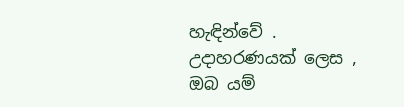හැඳින්වේ . උදාහරණයක් ලෙස , ඔබ යම්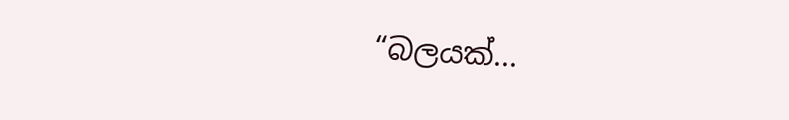“බලයක්...